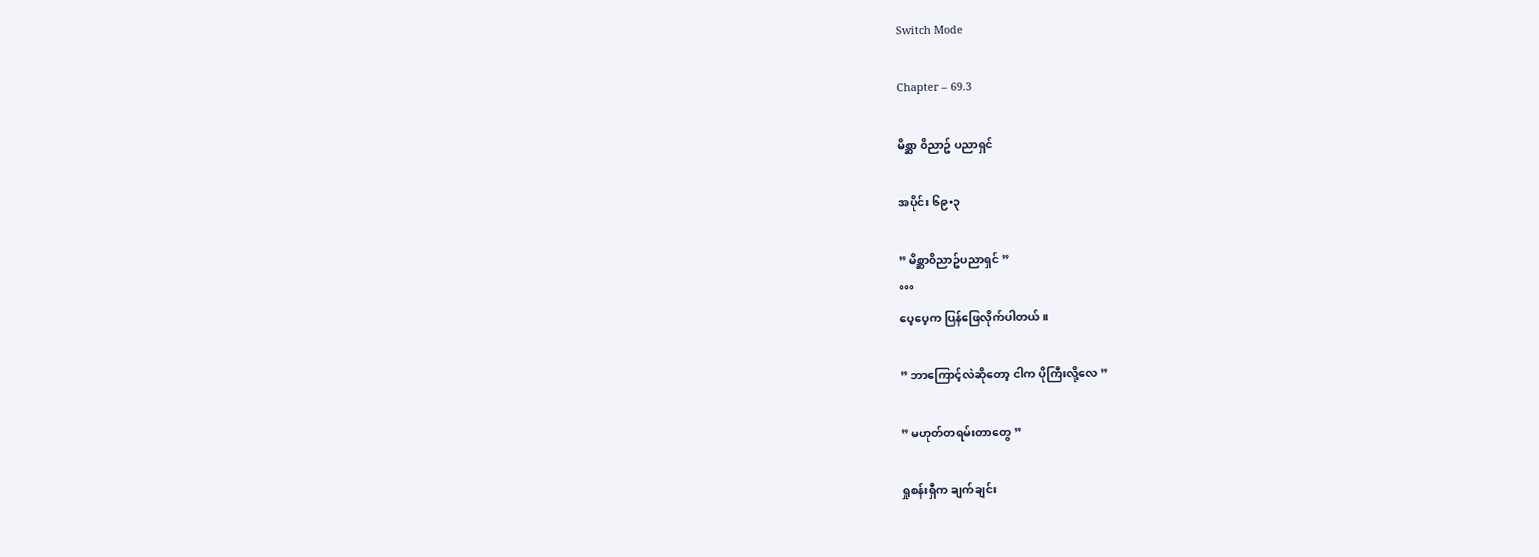Switch Mode

Chapter – 69.3

မိစ္ဆာ ၀ိညာဥ် ပညာရှင်

အပိုင်း ၆၉•၃

” မိစ္ဆာ၀ိညာဥ်ပညာရှင် ”
°°°
ပေ့ပေ့က ပြန်ဖြေလိုက်ပါတယ်။

” ဘာကြောင့်လဲဆိုတော့ ငါက ပိုကြီးလို့လေ ”

” မဟုတ်တရမ်းတာတွေ ”

ရှုစန်းရှီက ချက်ချင်း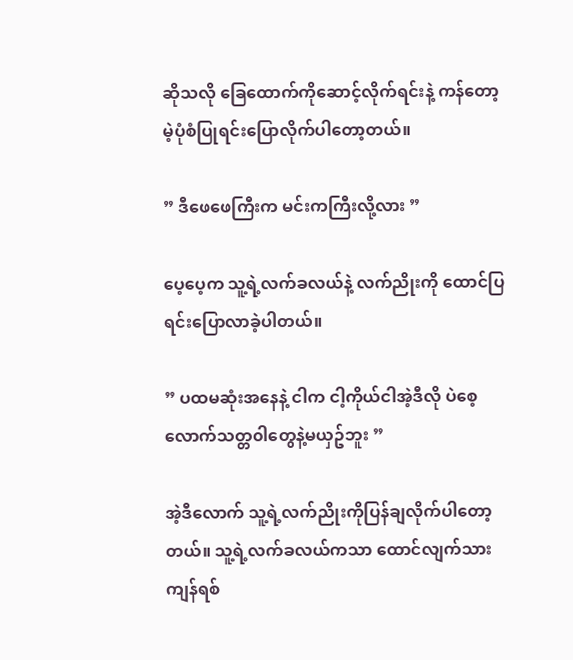ဆိုသလို ခြေထောက်ကိုဆောင့်လိုက်ရင်းနဲ့ ကန်တော့မဲ့ပုံစံပြုရင်းပြောလိုက်ပါတော့တယ်။

” ဒီဖေဖေကြီးက မင်းကကြီးလို့လား ”

ပေ့ပေ့က သူ့ရဲ့လက်ခလယ်နဲ့ လက်ညိုးကို ထောင်ပြရင်းပြောလာခဲ့ပါတယ်။

” ပထမဆုံးအနေနဲ့ ငါက ငါ့ကိုယ်ငါအဲ့ဒီလို ပဲစေ့လောက်သတ္တ၀ါတွေနဲ့မယှဥ်ဘူး ”

အဲ့ဒီလောက် သူ့ရဲ့လက်ညိုးကိုပြန်ချလိုက်ပါတော့တယ်။ သူ့ရဲ့လက်ခလယ်ကသာ ထောင်လျက်သားကျန်ရစ်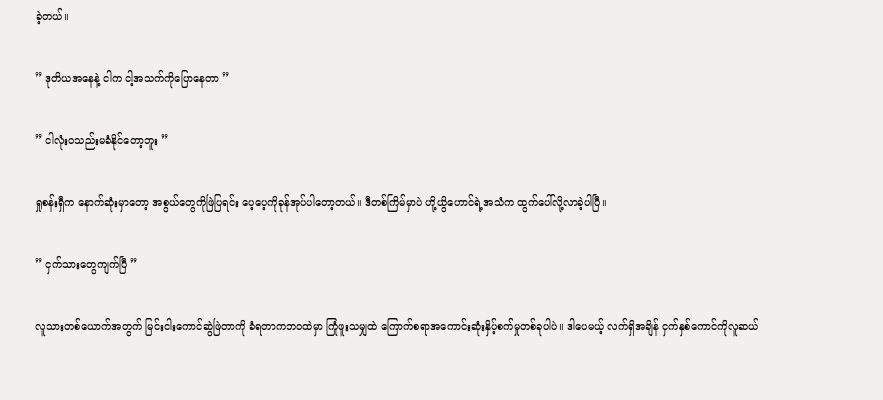ခဲ့တယ်။

” ဒုတိယအနေနဲ့ ငါက ငါ့အသက်ကိုပြောနေတာ ”

” ငါလုံး၀သည်းမခံနိုင်တော့ဘူး ”

ရှုစန်းရှီက နောက်ဆုံးမှာတော့ အစွယ်တွေကိုဖြဲပြရင်း ပေ့ပေ့ကိုခုန်အုပ်ပါတော့တယ်။ ဒီတစ်ကြိမ်မှာပဲ ဟို့ယွိဟောင်ရဲ့အသံက ထွက်ပေါ်လို့လာခဲ့ပါပြီ။

” ငှက်သားတွေကျက်ပြီ ”

လူသားတစ်ယောက်အတွက် မြင်းငါးကောင်ဆွဲဖြဲတာကို ခံရတာကဘ၀ထဲမှာ ကြုံဖူးသမျှထဲ ကြောက်စရာအကောင်းဆုံးနှိပ့်စက်မှုတစ်ခုပါပဲ။ ဒါပေမယ့် လက်ရှိအချိန် ငှက်နှစ်ကောင်ကိုလူဆယ်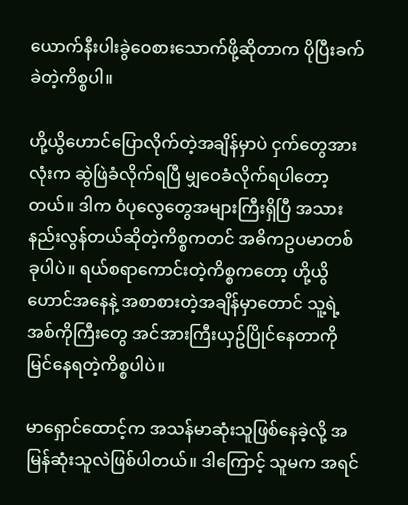ယောက်နီးပါးခွဲဝေစားသောက်ဖို့ဆိုတာက ပိုပြီးခက်ခဲတဲ့ကိစ္စပါ။

ဟို့ယွိဟောင်ပြောလိုက်တဲ့အချိန်မှာပဲ ငှက်တွေအားလုံးက ဆွဲဖြဲခံလိုက်ရပြီ မျှဝေခံလိုက်ရပါတော့တယ်။ ဒါက ၀ံပုလွေတွေအများကြီးရှိပြီ အသားနည်းလွန်တယ်ဆိုတဲ့ကိစ္စကတင် အဓိကဥပမာတစ်ခုပါပဲ။ ရယ်စရာကောင်းတဲ့ကိစ္စကတော့ ဟို့ယွိဟောင်အနေနဲ့ အစာစားတဲ့အချိန်မှာတောင် သူ့ရဲ့အစ်ကိုကြီးတွေ အင်အားကြီးယှဥ်ပြိုင်နေတာကို မြင်နေရတဲ့ကိစ္စပါပဲ။

မာရှောင်ထောင့်က အသန်မာဆုံးသူဖြစ်နေခဲ့လို့ အမြန်ဆုံးသူလဲဖြစ်ပါတယ်။ ဒါကြောင့် သူမက အရင်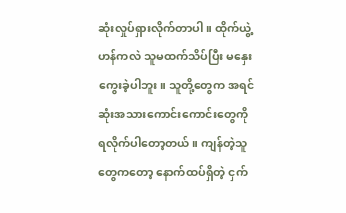ဆုံးလှုပ်ရှားလိုက်တာပါ။ ထိုက်ယွဲ့ဟန်ကလဲ သူမထက်သိပ်ပြီး မနှေးကွေးခဲ့ပါဘူး။ သူတို့တွေက အရင်ဆုံးအသားကောင်းကောင်းတွေကို ရလိုက်ပါတော့တယ်။ ကျန်တဲ့သူတွေကတော့ နောက်ထပ်ရှိတဲ့ ငှက်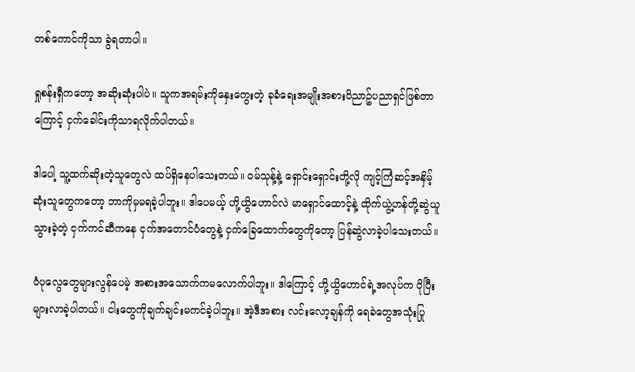တစ်ကောင်ကိုသာ ခွဲရတာပါ။

ရှုစန်းရှီကတော့ အဆိုးဆုံးပါပဲ။ သူကအရမ်းကိုနှေးကွေးတဲ့ ခုခံရေးအမျိုးအစား၀ိညာဥ်ပညာရှင်ဖြစ်တာကြောင့် ငှက်ခေါင်းကိုသာရလိုက်ပါတယ်။

ဒါပေါ့ သူ့ထက်ဆိုးတဲ့သူတွေလဲ ထပ်ရှိနေပါသေးတယ်။ ၀မ်သုန့်နဲ့ ရှောင်းရှောင်းတို့လို ကျင့်ကြံဆင့်အနှိမ့်ဆုံးသူတွေကတော့ ဘာကိုမှမရခဲ့ပါဘူး။ ဒါပေမယ့် ဟို့ယွိဟောင်လဲ မာရှောင်ထောင့်နဲ့ ထိုက်ယွဲ့ဟန်တို့ဆွဲယူသွားခဲ့တဲ့ ငှက်ကင်ဆီကနေ ငှက်အတောင်ပံတွေနဲ့ ငှက်ခြေထောက်တွေကိုတော့ ပြန်ဆွဲလာခဲ့ပါသေးတယ်။

၀ံပုလွေတွေများလွန်ပေမဲ့ အစားအသောက်ကမလောက်ပါဘူး။ ဒါကြောင့် ဟို့ယွိဟောင်ရဲ့အလုပ်က ပိုပြီးများလာခဲ့ပါတယ်။ ငါးတွေကိုချက်ချင်းမကင်ခဲ့ပါဘူး။ အဲ့ဒီအစား လင်းလော့ချန်ကို ရေခဲတွေအသုံးပြု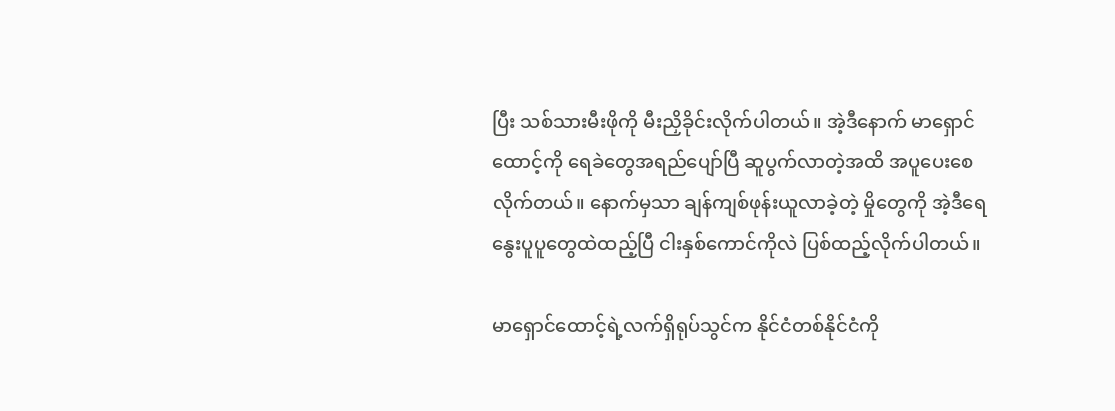ပြီး သစ်သားမီးဖိုကို မီးညှိခိုင်းလိုက်ပါတယ်။ အဲ့ဒီနောက် မာရှောင်ထောင့်ကို ရေခဲတွေအရည်ပျော်ပြီ ဆူပွက်လာတဲ့အထိ အပူပေးစေလိုက်တယ်။ နောက်မှသာ ချန်ကျစ်ဖုန်းယူလာခဲ့တဲ့ မှိုတွေကို အဲ့ဒီရေနွေးပူပူတွေထဲထည့်ပြီ ငါးနှစ်ကောင်ကိုလဲ ပြစ်ထည့်လိုက်ပါတယ်။

မာရှောင်ထောင့်ရဲ့လက်ရှိရုပ်သွင်က နိုင်ငံတစ်နိုင်ငံကို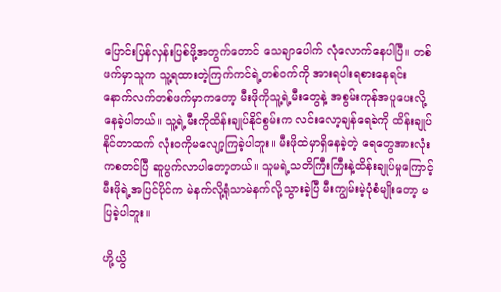ပြောင်းပြန်လှန်းပြစ်ဖို့အတွက်တောင် သေချာပေါက် လုံလောက်နေပါပြီ။ တစ်ဖက်မှာသူက သူ့ရထားတဲ့ကြက်ကင်ရဲ့တစ်၀က်ကို အားရပါးရစားနေရင်း နောက်လက်တစ်ဖက်မှာကတော့ မီးဖိုကိုသူ့ရဲ့မီးတွေနဲ့ အစွမ်းကုန်အပူပေးလို့နေခဲ့ပါတယ်။ သူ့ရဲ့မီးကိုထိန်းချုပ်နိုင်စွမ်းက လင်းလော့ချန်ရေခဲကို ထိန်းချုပ်နိုင်တာထက် လုံး၀ကိုမလျော့ကြခဲ့ပါဘူး။ မီးဖိုထဲမှာရှိနေခဲ့တဲ့ ရေတွေအားလုံးကစတင်ပြီ ဆူပွက်လာပါတော့တယ်။ သူမရဲ့သတိကြီးကြီးနဲ့ထိန်းချုပ်မှုကြောင့် မီးဖိုရဲ့အပြင်ပိုင်က မဲနက်လို့ရုံသာမဲနက်လို့သွားခဲ့ပြီ မီးကျွမ်းမဲ့ပုံစံမျိုးတော့ မပြခဲ့ပါဘူး။

ဟို့ယွိ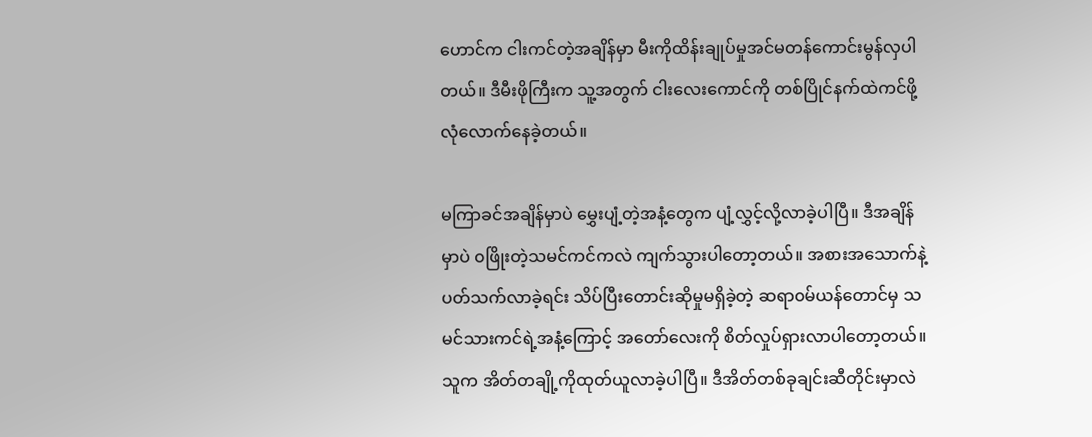ဟောင်က ငါးကင်တဲ့အချိန်မှာ မီးကိုထိန်းချုပ်မှုအင်မတန်ကောင်းမွန်လှပါတယ်။ ဒီမီးဖိုကြီးက သူ့အတွက် ငါးလေးကောင်ကို တစ်ပြိုင်နက်ထဲကင်ဖို့ လုံလောက်နေခဲ့တယ်။

မကြာခင်အချိန်မှာပဲ မွှေးပျံ့တဲ့အနံ့တွေက ပျံ့လွှင့်လို့လာခဲ့ပါပြီ။ ဒီအချိန်မှာပဲ ၀ဖြိုးတဲ့သမင်ကင်ကလဲ ကျက်သွားပါတော့တယ်။ အစားအသောက်နဲ့ ပတ်သက်လာခဲ့ရင်း သိပ်ပြီးတောင်းဆိုမှုမရှိခဲ့တဲ့ ဆရာ၀မ်ယန်တောင်မှ သမင်သားကင်ရဲ့အနံ့ကြောင့် အတော်လေးကို စိတ်လှုပ်ရှားလာပါတော့တယ်။ သူက အိတ်တချို့ကိုထုတ်ယူလာခဲ့ပါပြီ။ ဒီအိတ်တစ်ခုချင်းဆီတိုင်းမှာလဲ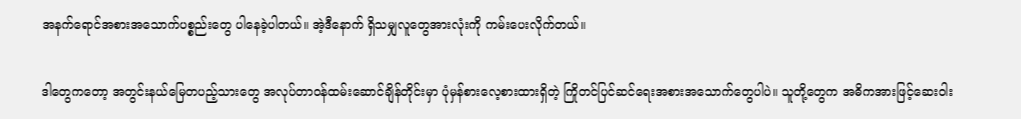အနက်ရောင်အစားအသောက်ပစ္စည်းတွေ ပါနေခဲ့ပါတယ်။ အဲ့ဒီနောက် ရှိသမျှလူတွေအားလုံးကို ကမ်းပေးလိုက်တယ်။

ဒါတွေကတော့ အတွင်းနယ်မြေတပည့်သားတွေ အလုပ်တာ၀န်ထမ်းဆောင်ချိန်တိုင်းမှာ ပုံမှန်စားလေ့စားထားရှိတဲ့ ကြိုတင်ပြင်ဆင်ရေးအစားအသောက်တွေပါပဲ။ သူတို့တွေက အဓိကအားဖြင့်ဆေး၀ါး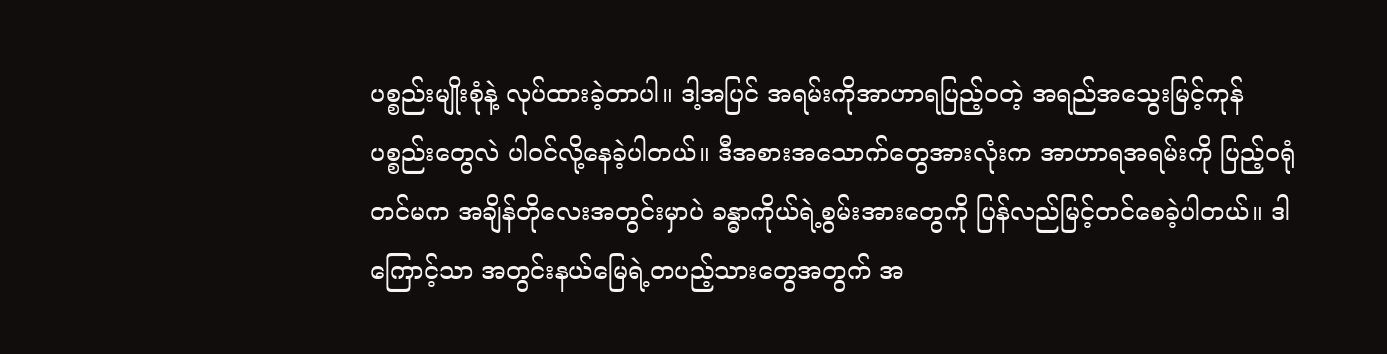ပစ္စည်းမျိုးစုံနဲ့ လုပ်ထားခဲ့တာပါ။ ဒါ့အပြင် အရမ်းကိုအာဟာရပြည့်၀တဲ့ အရည်အသွေးမြင့်ကုန်ပစ္စည်းတွေလဲ ပါ၀င်လို့နေခဲ့ပါတယ်။ ဒီအစားအသောက်တွေအားလုံးက အာဟာရအရမ်းကို ပြည့်၀ရုံတင်မက အချိန်တိုလေးအတွင်းမှာပဲ ခန္ဓာကိုယ်ရဲ့စွမ်းအားတွေကို ပြန်လည်မြင့်တင်စေခဲ့ပါတယ်။ ဒါကြောင့်သာ အတွင်းနယ်မြေရဲ့တပည့်သားတွေအတွက် အ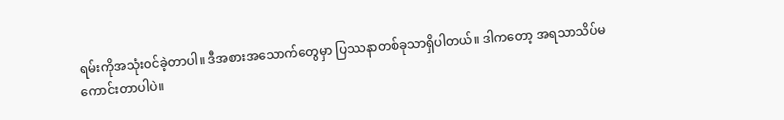ရမ်းကိုအသုံး၀င်ခဲ့တာပါ။ ဒီအစားအသောက်တွေမှာ ပြဿနာတစ်ခုသာရှိပါတယ်။ ဒါကတော့ အရသာသိပ်မကောင်းတာပါပဲ။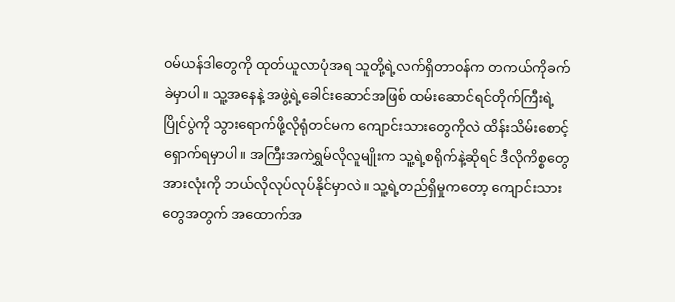၀မ်ယန်ဒါတွေကို ထုတ်ယူလာပုံအရ သူတို့ရဲ့လက်ရှိတာ၀န်က တကယ်ကိုခက်ခဲမှာပါ။ သူ့အနေနဲ့ အဖွဲ့ရဲ့ခေါင်းဆောင်အဖြစ် ထမ်းဆောင်ရင်တိုက်ကြီးရဲ့ပြိုင်ပွဲကို သွားရောက်ဖို့လိုရုံတင်မက ကျောင်းသားတွေကိုလဲ ထိန်းသိမ်းစောင့်ရှောက်ရမှာပါ။ အကြီးအကဲရွှမ်လိုလူမျိုးက သူ့ရဲ့စရိုက်နဲ့ဆိုရင် ဒီလိုကိစ္စတွေအားလုံးကို ဘယ်လိုလုပ်လုပ်နိုင်မှာလဲ။ သူ့ရဲ့တည်ရှိမှုကတော့ ကျောင်းသားတွေအတွက် အထောက်အ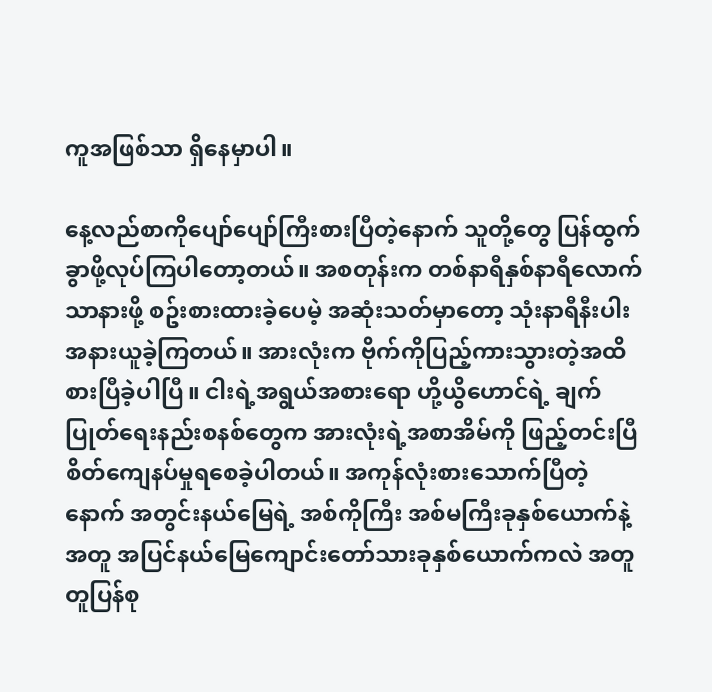ကူအဖြစ်သာ ရှိနေမှာပါ။

နေ့လည်စာကိုပျော်ပျော်ကြီးစားပြီတဲ့နောက် သူတို့တွေ ပြန်ထွက်ခွာဖို့လုပ်ကြပါတော့တယ်။ အစတုန်းက တစ်နာရီနှစ်နာရီလောက်သာနားဖို့ စဥ်းစားထားခဲ့ပေမဲ့ အဆုံးသတ်မှာတော့ သုံးနာရီနီးပါးအနားယူခဲ့ကြတယ်။ အားလုံးက ဗိုက်ကိုပြည့်ကားသွားတဲ့အထိ စားပြီခဲ့ပါပြီ။ ငါးရဲ့အရွယ်အစားရော ဟို့ယွိဟောင်ရဲ့ ချက်ပြုတ်ရေးနည်းစနစ်တွေက အားလုံးရဲ့အစာအိမ်ကို ဖြည့်တင်းပြီစိတ်ကျေနပ်မှုရစေခဲ့ပါတယ်။ အကုန်လုံးစားသောက်ပြီတဲ့နောက် အတွင်းနယ်မြေရဲ့ အစ်ကိုကြီး အစ်မကြီးခုနှစ်ယောက်နဲ့အတူ အပြင်နယ်မြေကျောင်းတော်သားခုနှစ်ယောက်ကလဲ အတူတူပြန်စု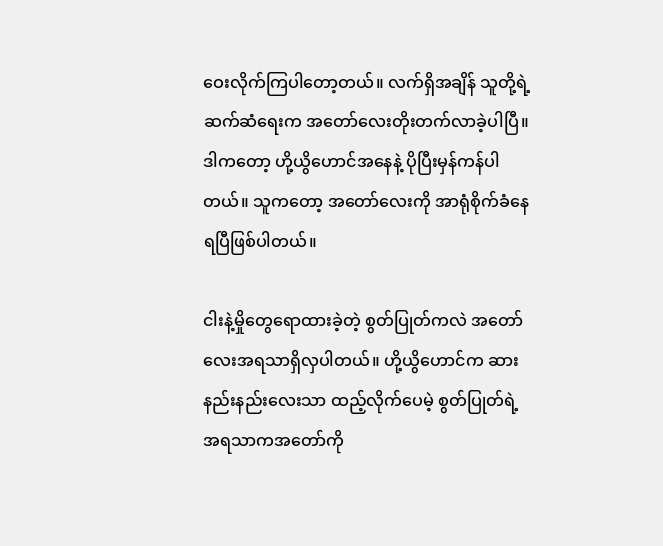ဝေးလိုက်ကြပါတော့တယ်။ လက်ရှိအချိန် သူတို့ရဲ့ ဆက်ဆံရေးက အတော်လေးတိုးတက်လာခဲ့ပါပြီ။ ဒါကတော့ ဟို့ယွိဟောင်အနေနဲ့ ပိုပြီးမှန်ကန်ပါတယ်။ သူကတော့ အတော်လေးကို အာရုံစိုက်ခံနေရပြီဖြစ်ပါတယ်။

ငါးနဲ့မှိုတွေရောထားခဲ့တဲ့ စွတ်ပြုတ်ကလဲ အတော်လေးအရသာရှိလှပါတယ်။ ဟို့ယွိဟောင်က ဆားနည်းနည်းလေးသာ ထည့်လိုက်ပေမဲ့ စွတ်ပြုတ်ရဲ့အရသာကအတော်ကို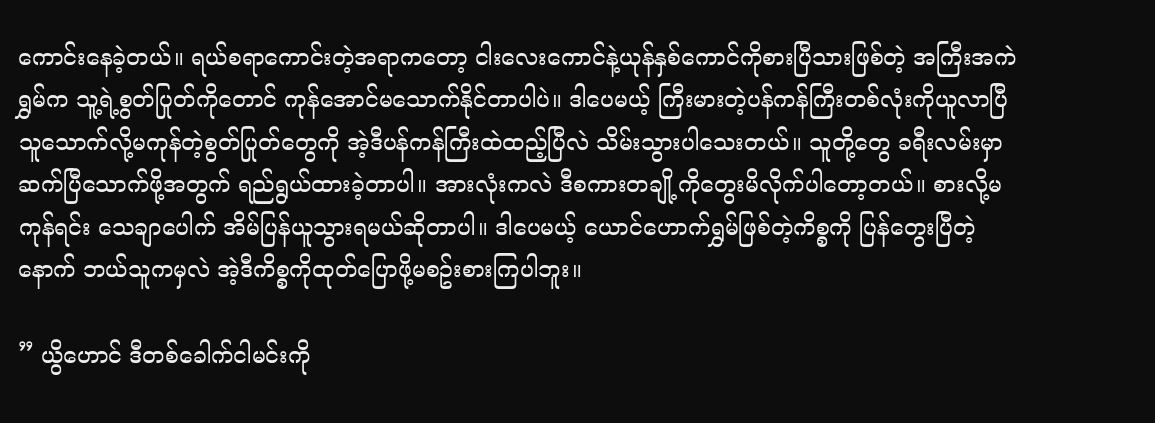ကောင်းနေခဲ့တယ်။ ရယ်စရာကောင်းတဲ့အရာကတော့ ငါးလေးကောင်နဲ့ယုန်နှစ်ကောင်ကိုစားပြီသားဖြစ်တဲ့ အကြီးအကဲရွှမ်က သူ့ရဲ့စွတ်ပြုတ်ကိုတောင် ကုန်အောင်မသောက်နိုင်တာပါပဲ။ ဒါပေမယ့် ကြီးမားတဲ့ပန်ကန်ကြီးတစ်လုံးကိုယူလာပြီ သူသောက်လို့မကုန်တဲ့စွတ်ပြုတ်တွေကို အဲ့ဒီပန်ကန်ကြီးထဲထည့်ပြီလဲ သိမ်းသွားပါသေးတယ်။ သူတို့တွေ ခရီးလမ်းမှာဆက်ပြီသောက်ဖို့အတွက် ရည်ရွယ်ထားခဲ့တာပါ။ အားလုံးကလဲ ဒီစကားတချို့ကိုတွေးမိလိုက်ပါတော့တယ်။ စားလို့မကုန်ရင်း သေချာပေါက် အိမ်ပြန်ယူသွားရမယ်ဆိုတာပါ။ ဒါပေမယ့် ယောင်ဟောက်ရွှမ်ဖြစ်တဲ့ကိစ္စကို ပြန်တွေးပြီတဲ့နောက် ဘယ်သူကမှလဲ အဲ့ဒီကိစ္စကိုထုတ်ပြောဖို့မစဥ်းစားကြပါဘူး။

” ယွိဟောင် ဒီတစ်ခေါက်ငါမင်းကို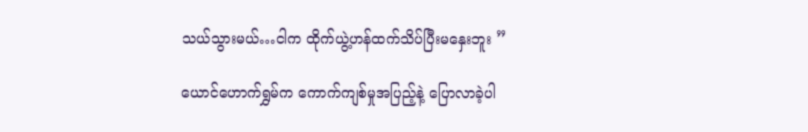သယ်သွားမယ်…ငါက ထိုက်ယွဲ့ဟန်ထက်သိပ်ပြီးမနှေးဘူး ”

ယောင်ဟောက်ရွှမ်က ကောက်ကျစ်မှုအပြည့်နဲ့ ပြောလာခဲ့ပါ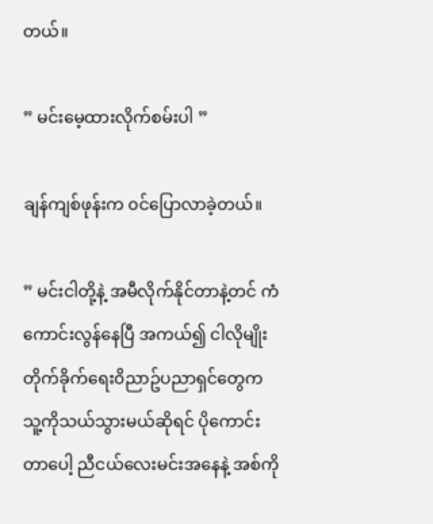တယ်။

” မင်းမေ့ထားလိုက်စမ်းပါ ”

ချန်ကျစ်ဖုန်းက ၀င်ပြောလာခဲ့တယ်။

” မင်းငါတို့နဲ့ အမီလိုက်နိုင်တာနဲ့တင် ကံကောင်းလွန်နေပြီ အကယ်၍ ငါလိုမျိုးတိုက်ခိုက်ရေး၀ိညာဥ်ပညာရှင်တွေက သူ့ကိုသယ်သွားမယ်ဆိုရင် ပိုကောင်းတာပေါ့ ညီငယ်လေးမင်းအနေနဲ့ အစ်ကို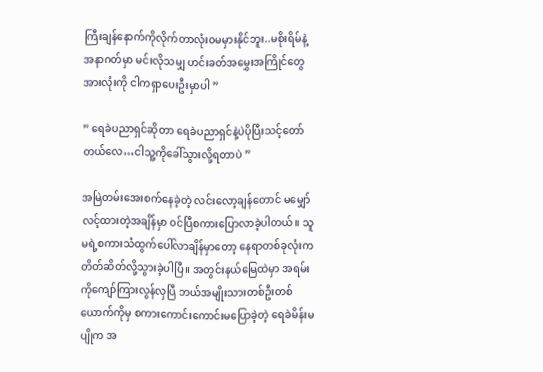ကြီးချန်နောက်ကိုလိုက်တာလုံး၀မမှားနိုင်ဘူး..မစိုးရိမ်နဲ့ အနာဂတ်မှာ မင်းလိုသမျှ ဟင်းခတ်အမွှေးအကြိုင်တွေအားလုံးကို ငါကရှာပေးဦးမှာပါ ”

” ရေခဲပညာရှင်ဆိုတာ ရေခဲပညာရှင်နဲ့ပဲပိုပြီးသင့်တော်တယ်လေ…ငါသူ့ကိုခေါ်သွားလို့ရတာပဲ ”

အမြဲတမ်းအေးစက်နေခဲ့တဲ့ လင်းလော့ချန်တောင် မမျှော်လင့်ထားတဲ့အချိန်မှာ ၀င်ပြီစကားပြောလာခဲ့ပါတယ်။ သူမရဲ့စကားသံထွက်ပေါ်လာချိန်မှာတော့ နေရာတစ်ခုလုံးက တိတ်ဆိတ်လို့သွားခဲ့ပါပြီ။ အတွင်းနယ်မြေထဲမှာ အရမ်းကိုကျော်ကြားလွန်လှပြီ ဘယ်အမျိုးသားတစ်ဦးတစ်ယောက်ကိုမှ စကားကောင်းကောင်းမပြောခဲ့တဲ့ ရေခဲမိန်းမပျိုက အ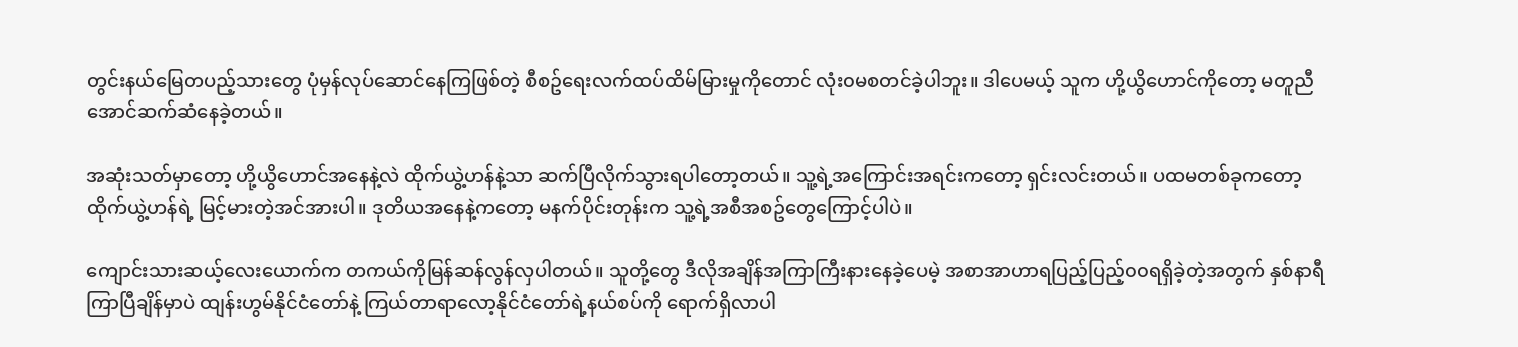တွင်းနယ်မြေတပည့်သားတွေ ပုံမှန်လုပ်ဆောင်နေကြဖြစ်တဲ့ စီစဥ်ရေးလက်ထပ်ထိမ်မြားမှုကိုတောင် လုံး၀မစတင်ခဲ့ပါဘူး။ ဒါပေမယ့် သူက ဟို့ယွိဟောင်ကိုတော့ မတူညီအောင်ဆက်ဆံနေခဲ့တယ်။

အဆုံးသတ်မှာတော့ ဟို့ယွိဟောင်အနေနဲ့လဲ ထိုက်ယွဲ့ဟန်နဲ့သာ ဆက်ပြီလိုက်သွားရပါတော့တယ်။ သူ့ရဲ့အကြောင်းအရင်းကတော့ ရှင်းလင်းတယ်။ ပထမတစ်ခုကတော့ ထိုက်ယွဲ့ဟန်ရဲ့ မြင့်မားတဲ့အင်အားပါ။ ဒုတိယအနေနဲ့ကတော့ မနက်ပိုင်းတုန်းက သူ့ရဲ့အစီအစဥ်တွေကြောင့်ပါပဲ။

ကျောင်းသားဆယ့်လေးယောက်က တကယ်ကိုမြန်ဆန်လွန်လှပါတယ်။ သူတို့တွေ ဒီလိုအချိန်အကြာကြီးနားနေခဲ့ပေမဲ့ အစာအာဟာရပြည့်ပြည့်၀၀ရရှိခဲ့တဲ့အတွက် နှစ်နာရီကြာပြီချိန်မှာပဲ ထျန်းဟွမ်နိုင်ငံတော်နဲ့ ကြယ်တာရာလော့နိုင်ငံတော်ရဲ့နယ်စပ်ကို ရောက်ရှိလာပါ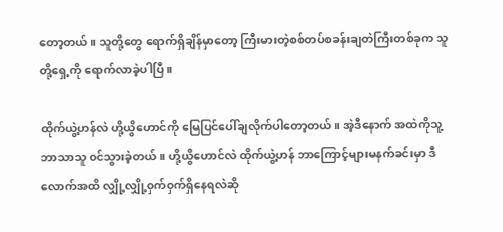တော့တယ်။ သူတို့တွေ ရောက်ရှိချိန်မှာတော့ ကြီးမားတဲ့စစ်တပ်စခန်းချတဲကြီးတစ်ခုက သူတို့ရှေ့ကို ရောက်လာခဲ့ပါပြီ။

ထိုက်ယွဲ့ဟန်လဲ ဟို့ယွိဟောင်ကို မြေပြင်ပေါ်ချလိုက်ပါတော့တယ်။ အဲ့ဒီနောက် အထဲကိုသူ့ဘာသာသူ ၀င်သွားခဲ့တယ်။ ဟို့ယွိဟောင်လဲ ထိုက်ယွဲ့ဟန် ဘာကြောင့်များမနက်ခင်းမှာ ဒီလောက်အထိ လျှို့လျှို့၀ှက်၀ှက်ရှိနေရလဲဆို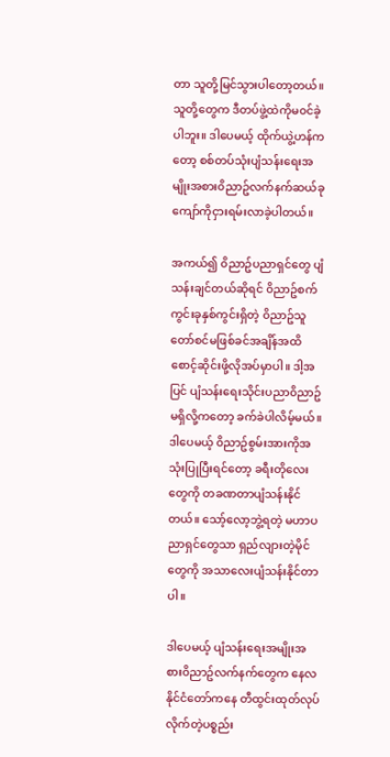တာ သူတို့မြင်သွားပါတော့တယ်။ သူတို့တွေက ဒီတပ်ဖွဲ့ထဲကိုမ၀င်ခဲ့ပါဘူး။ ဒါပေမယ့် ထိုက်ယွဲ့ဟန်ကတော့ စစ်တပ်သုံးပျံသန်းရေးအမျိုးအစား၀ိညာဥ်လက်နက်ဆယ်ခုကျော်ကိုငှားရမ်းလာခဲ့ပါတယ်။

အကယ်၍ ၀ိညာဥ်ပညာရှင်တွေ ပျံသန်းချင်တယ်ဆိုရင် ၀ိညာဥ်စက်ကွင်းခုနှစ်ကွင်းရှိတဲ့ ၀ိညာဥ်သူတော်စင်မဖြစ်ခင်အချိန်အထိ စောင့်ဆိုင်းဖို့လိုအပ်မှာပါ။ ဒါ့အပြင် ပျံသန်းရေးသိုင်းပညာ၀ိညာဥ်မရှိလို့ကတော့ ခက်ခဲပါလိမ့်မယ်။ ဒါပေမယ့် ၀ိညာဥ်စွမ်းအားကိုအသုံးပြုပြီးရင်တော့ ခရီးတိုလေးတွေကို တခဏတာပျံသန်းနိုင်တယ်။ သော့်လော့ဘွဲ့ရတဲ့ မဟာပညာရှင်တွေသာ ရှည်လျားတဲ့မိုင်တွေကို အသာလေးပျံသန်းနိုင်တာပါ။

ဒါပေမယ့် ပျံသန်းရေးအမျိုးအစား၀ိညာဥ်လက်နက်တွေက နေလနိုင်ငံတော်ကနေ တီထွင်းထုတ်လုပ်လိုက်တဲ့ပစ္စည်း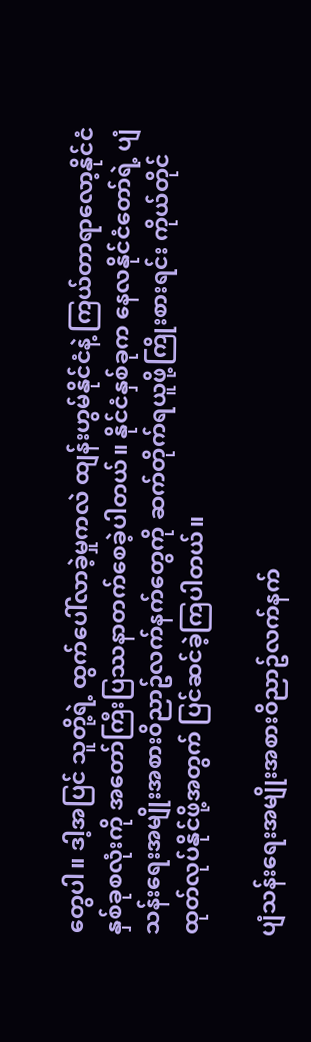တွေပါ။ ဒါ့အပြင် သူတို့ရဲ့ ထွက်ပေါ်လာခဲ့မှုကလဲ ထျန်းဟွမ်နိုင်ငံနဲ့ ကြယ်တာရာလော့နိုင်ငံနှစ်ခုစလုံးကို အတော်ကြီးပြဿနာတက်စေခဲ့ပါတယ်။ နိုင်ငံနှစ်ခုက နေလနိုင်ငံတော်ရဲ့ ပျံသန်းရေးအမျိုးအစား၀ိညာဥ်လက်နက်တွေကို ဆက်တိုက်ရယူဖို့ကြိုးစားရင်း ကိုယ်တိုင်ထုတ်လုပ်နိုင်ဖို့အတွက် ပြင်ဆင်ခဲ့ကြပါတယ်။

ပျံသန်းရေးအမျိုးအစား၀ိညာဥ်လက်နက်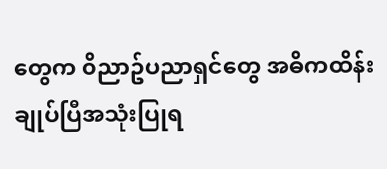တွေက ၀ိညာဥ်ပညာရှင်တွေ အဓိကထိန်းချုပ်ပြီအသုံးပြုရ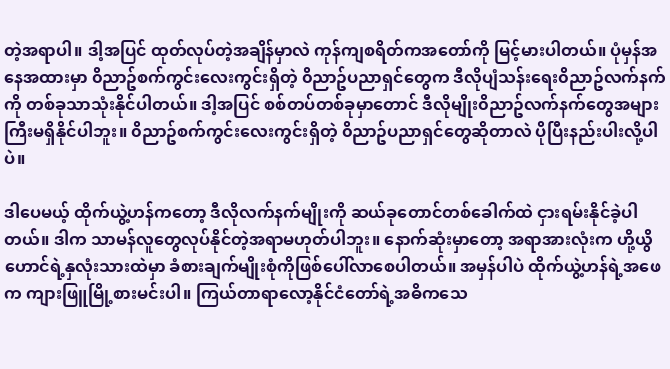တဲ့အရာပါ။ ဒါ့အပြင် ထုတ်လုပ်တဲ့အချိန်မှာလဲ ကုန်ကျစရိတ်ကအတော်ကို မြင့်မားပါတယ်။ ပုံမှန်အနေအထားမှာ ၀ိညာဥ်စက်ကွင်းလေးကွင်းရှိတဲ့ ၀ိညာဥ်ပညာရှင်တွေက ဒီလိုပျံသန်းရေး၀ိညာဥ်လက်နက်ကို တစ်ခုသာသုံးနိုင်ပါတယ်။ ဒါ့အပြင် စစ်တပ်တစ်ခုမှာတောင် ဒီလိုမျိုး၀ိညာဥ်လက်နက်တွေအများကြီးမရှိနိုင်ပါဘူး။ ၀ိညာဥ်စက်ကွင်းလေးကွင်းရှိတဲ့ ၀ိညာဥ်ပညာရှင်တွေဆိုတာလဲ ပိုပြီးနည်းပါးလို့ပါပဲ။

ဒါပေမယ့် ထိုက်ယွဲ့ဟန်ကတော့ ဒီလိုလက်နက်မျိုးကို ဆယ်ခုတောင်တစ်ခေါက်ထဲ ငှားရမ်းနိုင်ခဲ့ပါတယ်။ ဒါက သာမန်လူတွေလုပ်နိုင်တဲ့အရာမဟုတ်ပါဘူး။ နောက်ဆုံးမှာတော့ အရာအားလုံးက ဟို့ယွိဟောင်ရဲ့နှလုံးသားထဲမှာ ခံစားချက်မျိုးစုံကိုဖြစ်ပေါ်လာစေပါတယ်။ အမှန်ပါပဲ ထိုက်ယွဲ့ဟန်ရဲ့အဖေက ကျားဖြူမြို့စားမင်းပါ။ ကြယ်တာရာလော့နိုင်ငံတော်ရဲ့အဓိကသေ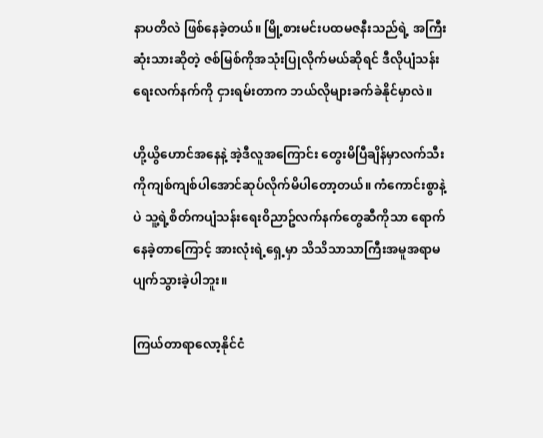နာပတိလဲ ဖြစ်နေခဲ့တယ်။ မြို့စားမင်းပထမဇနီးသည်ရဲ့ အကြီးဆုံးသားဆိုတဲ့ ဇစ်မြစ်ကိုအသုံးပြုလိုက်မယ်ဆိုရင် ဒီလိုပျံသန်းရေးလက်နက်ကို ငှားရမ်းတာက ဘယ်လိုများခက်ခဲနိုင်မှာလဲ။

ဟို့ယွိဟောင်အနေနဲ့ အဲ့ဒီလူအကြောင်း တွေးမိပြီချိန်မှာလက်သီးကိုကျစ်ကျစ်ပါအောင်ဆုပ်လိုက်မိပါတော့တယ်။ ကံကောင်းစွာနဲ့ပဲ သူ့ရဲ့စိတ်ကပျံသန်းရေး၀ိညာဥ်လက်နက်တွေဆီကိုသာ ရောက်နေခဲ့တာကြောင့် အားလုံးရဲ့ရှေ့မှာ သိသိသာသာကြီးအမူအရာမပျက်သွားခဲ့ပါဘူး။

ကြယ်တာရာလော့နိုင်ငံ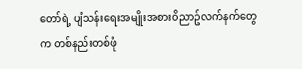တော်ရဲ့ ပျံသန်းရေးအမျိုးအစား၀ိညာဥ်လက်နက်တွေက တစ်နည်းတစ်ဖုံ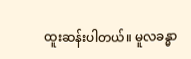ထူးဆန်းပါတယ်။ မူလခန္ဓာ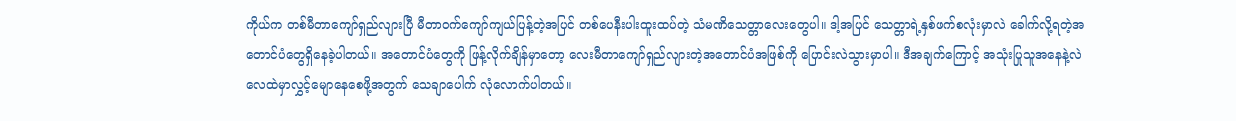ကိုယ်က တစ်မီတာကျော်ရှည်လျားပြီ မီတာ၀က်ကျော်ကျယ်ပြန့်တဲ့အပြင် တစ်ပေနီးပါးထူးထပ်တဲ့ သံမဏိသေတ္တာလေးတွေပါ။ ဒါ့အပြင် သေတ္တာရဲ့နှစ်ဖက်စလုံးမှာလဲ ခေါက်လို့ရတဲ့အတောင်ပံတွေရှိနေခဲ့ပါတယ်။ အတောင်ပံတွေကို ဖြန့်လိုက်ချိန်မှာတော့ လေးမီတာကျော်ရှည်လျားတဲ့အတောင်ပံအဖြစ်ကို ပြောင်းလဲသွားမှာပါ။ ဒီအချက်ကြောင့် အသုံးပြုသူအနေနဲ့လဲ လေထဲမှာလွှင့်မျောနေစေဖို့အတွက် သေချာပေါက် လုံလောက်ပါတယ်။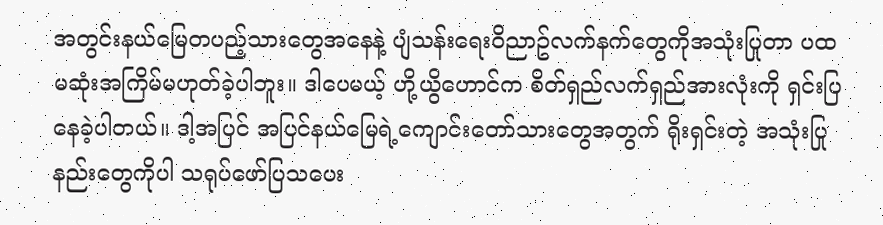အတွင်းနယ်မြေတပည့်သားတွေအနေနဲ့ ပျံသန်းရေး၀ိညာဥ်လက်နက်တွေကိုအသုံးပြုတာ ပထမဆုံးအကြိမ်မဟုတ်ခဲ့ပါဘူး။ ဒါပေမယ့် ဟို့ယွိဟောင်က စိတ်ရှည်လက်ရှည်အားလုံးကို ရှင်းပြနေခဲ့ပါတယ်။ ဒါ့အပြင် အပြင်နယ်မြေရဲ့ကျောင်းတော်သားတွေအတွက် ရိုးရှင်းတဲ့ အသုံးပြုနည်းတွေကိုပါ သရုပ်ဖော်ပြသပေး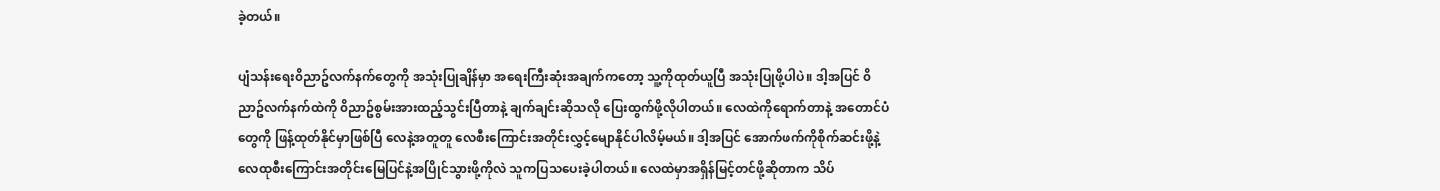ခဲ့တယ်။

ပျံသန်းရေး၀ိညာဥ်လက်နက်တွေကို အသုံးပြုချိန်မှာ အရေးကြီးဆုံးအချက်ကတော့ သူ့ကိုထုတ်ယူပြီ အသုံးပြုဖို့ပါပဲ။ ဒါ့အပြင် ၀ိညာဥ်လက်နက်ထဲကို ၀ိညာဥ်စွမ်းအားထည့်သွင်းပြီတာနဲ့ ချက်ချင်းဆိုသလို ပြေးထွက်ဖို့လိုပါတယ်။ လေထဲကိုရောက်တာနဲ့ အတောင်ပံတွေကို ဖြန့်ထုတ်နိုင်မှာဖြစ်ပြီ လေနဲ့အတူတူ လေစီးကြောင်းအတိုင်းလွှင့်မျောနိုင်ပါလိမ့်မယ်။ ဒါ့အပြင် အောက်ဖက်ကိုစိုက်ဆင်းဖို့နဲ့ လေထုစီးကြောင်းအတိုင်းမြေပြင်နဲ့အပြိုင်သွားဖို့ကိုလဲ သူကပြသပေးခဲ့ပါတယ်။ လေထဲမှာအရှိန်မြင့်တင်ဖို့ဆိုတာက သိပ်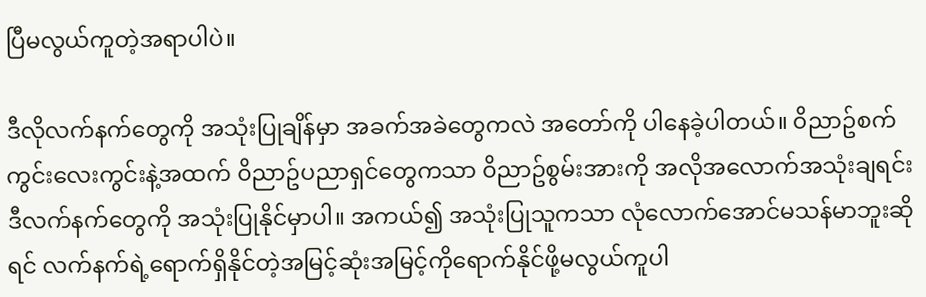ပြီမလွယ်ကူတဲ့အရာပါပဲ။

ဒီလိုလက်နက်တွေကို အသုံးပြုချိန်မှာ အခက်အခဲတွေကလဲ အတော်ကို ပါနေခဲ့ပါတယ်။ ၀ိညာဥ်စက်ကွင်းလေးကွင်းနဲ့အထက် ၀ိညာဥ်ပညာရှင်တွေကသာ ၀ိညာဥ်စွမ်းအားကို အလိုအလောက်အသုံးချရင်း ဒီလက်နက်တွေကို အသုံးပြုနိုင်မှာပါ။ အကယ်၍ အသုံးပြုသူကသာ လုံလောက်အောင်မသန်မာဘူးဆိုရင် လက်နက်ရဲ့ရောက်ရှိနိုင်တဲ့အမြင့်ဆုံးအမြင့်ကိုရောက်နိုင်ဖို့မလွယ်ကူပါ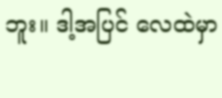ဘူး။ ဒါ့အပြင် လေထဲမှာ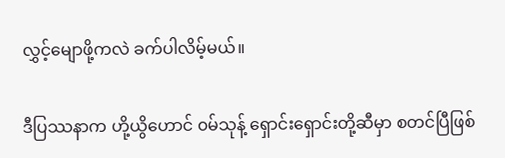လွှင့်မျောဖို့ကလဲ ခက်ပါလိမ့်မယ်။

ဒီပြဿနာက ဟို့ယွိဟောင် ၀မ်သုန့် ရှောင်းရှောင်းတို့ဆီမှာ စတင်ပြီဖြစ်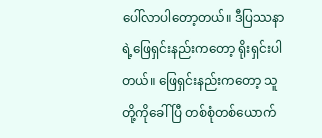ပေါ်လာပါတော့တယ်။ ဒီပြဿနာရဲ့ဖြေရှင်းနည်းကတော့ ရိုးရှင်းပါတယ်။ ဖြေရှင်းနည်းကတော့ သူတို့ကိုခေါ်ပြီ တစ်စုံတစ်ယောက်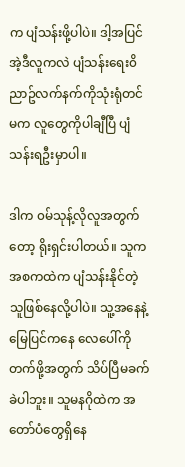က ပျံသန်းဖို့ပါပဲ။ ဒါ့အပြင် အဲ့ဒီလူကလဲ ပျံသန်းရေး၀ိညာဥ်လက်နက်ကိုသုံးရုံတင်မက လူတွေကိုပါချီပြီ ပျံသန်းရဦးမှာပါ။

ဒါက ၀မ်သုန့်လိုလူအတွက်တော့ ရိုးရှင်းပါတယ်။ သူက အစကထဲက ပျံသန်းနိုင်တဲ့သူဖြစ်နေလို့ပါပဲ။ သူ့အနေနဲ့ မြေပြင်ကနေ လေပေါ်ကိုတက်ဖို့အတွက် သိပ်ပြီမခက်ခဲပါဘူး။ သူမနဂိုထဲက အတော်ပံတွေရှိနေ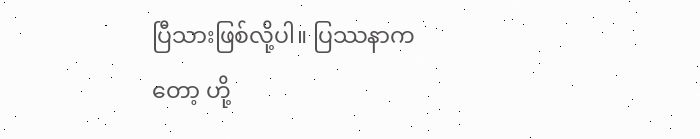ပြီသားဖြစ်လို့ပါ။ ပြဿနာကတော့ ဟို့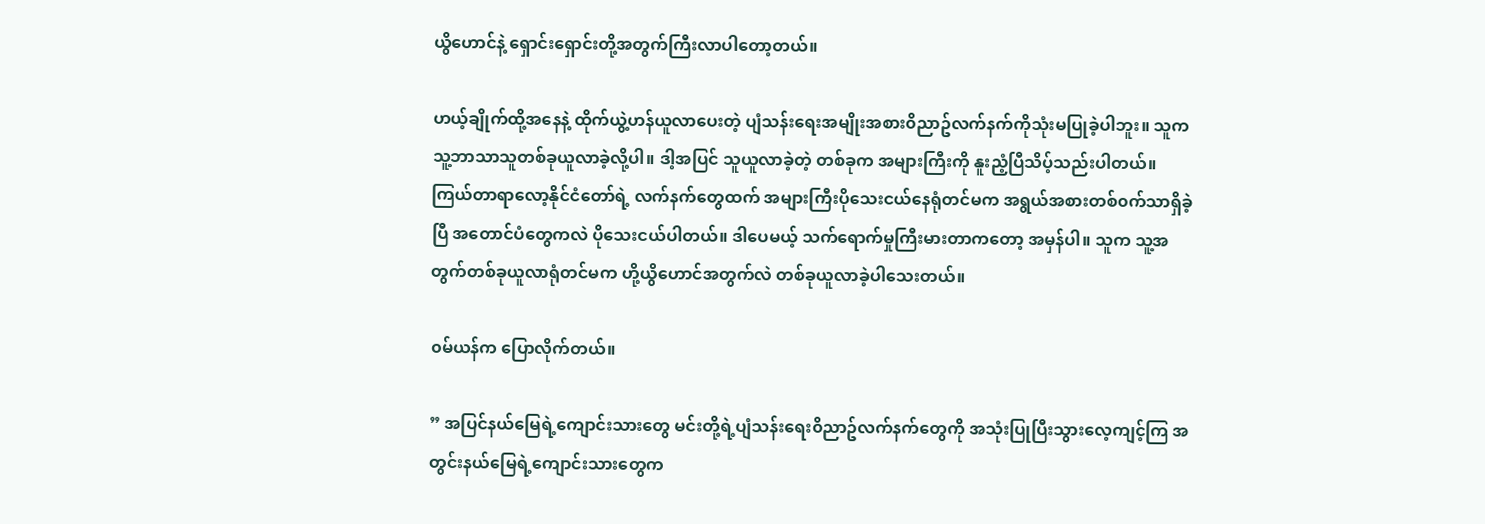ယွိဟောင်နဲ့ ရှောင်းရှောင်းတို့အတွက်ကြီးလာပါတော့တယ်။

ဟယ့်ချိုက်ထို့အနေနဲ့ ထိုက်ယွဲ့ဟန်ယူလာပေးတဲ့ ပျံသန်းရေးအမျိုးအစား၀ိညာဥ်လက်နက်ကိုသုံးမပြုခဲ့ပါဘူး။ သူကသူ့ဘာသာသူတစ်ခုယူလာခဲ့လို့ပါ။ ဒါ့အပြင် သူယူလာခဲ့တဲ့ တစ်ခုက အများကြီးကို နူးညံ့ပြီသိပ့်သည်းပါတယ်။ ကြယ်တာရာလော့နိုင်ငံတော်ရဲ့ လက်နက်တွေထက် အများကြီးပိုသေးငယ်နေရုံတင်မက အရွယ်အစားတစ်၀က်သာရှိခဲ့ပြီ အတောင်ပံတွေကလဲ ပိုသေးငယ်ပါတယ်။ ဒါပေမယ့် သက်ရောက်မှုကြီးမားတာကတော့ အမှန်ပါ။ သူက သူ့အတွက်တစ်ခုယူလာရုံတင်မက ဟို့ယွိဟောင်အတွက်လဲ တစ်ခုယူလာခဲ့ပါသေးတယ်။

၀မ်ယန်က ပြောလိုက်တယ်။

” အပြင်နယ်မြေရဲ့ကျောင်းသားတွေ မင်းတို့ရဲ့ပျံသန်းရေး၀ိညာဥ်လက်နက်တွေကို အသုံးပြုပြီးသွားလေ့ကျင့်ကြ အတွင်းနယ်မြေရဲ့ကျောင်းသားတွေက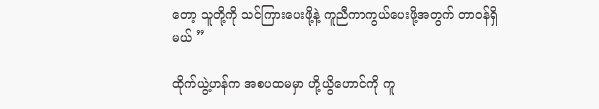တော့ သူတို့ကို သင်ကြားပေးဖို့နဲ့ ကူညီကာကွယ်ပေးဖို့အတွက် တာ၀န်ရှိမယ် ”

ထိုက်ယွဲ့ဟန်က အစပထမမှာ ဟို့ယွိဟောင်ကို ကူ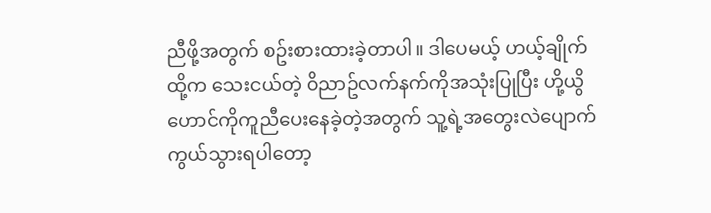ညီဖို့အတွက် စဥ်းစားထားခဲ့တာပါ။ ဒါပေမယ့် ဟယ့်ချိုက်ထို့က သေးငယ်တဲ့ ၀ိညာဥ်လက်နက်ကိုအသုံးပြုပြီး ဟို့ယွိဟောင်ကိုကူညီပေးနေခဲ့တဲ့အတွက် သူ့ရဲ့အတွေးလဲပျောက်ကွယ်သွားရပါတော့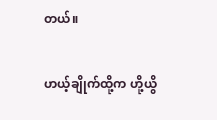တယ်။

ဟယ့်ချိုက်ထို့က ဟို့ယွိ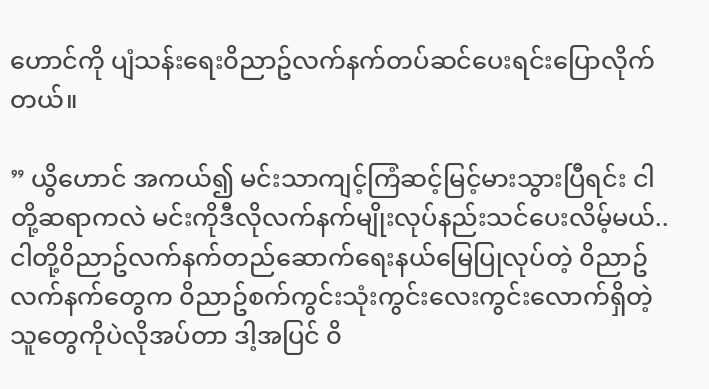ဟောင်ကို ပျံသန်းရေး၀ိညာဥ်လက်နက်တပ်ဆင်ပေးရင်းပြောလိုက်တယ်။

” ယွိဟောင် အကယ်၍ မင်းသာကျင့်ကြံဆင့်မြင့်မားသွားပြီရင်း ငါတို့ဆရာကလဲ မင်းကိုဒီလိုလက်နက်မျိုးလုပ်နည်းသင်ပေးလိမ့်မယ်..ငါတို့၀ိညာဥ်လက်နက်တည်ဆောက်ရေးနယ်မြေပြုလုပ်တဲ့ ၀ိညာဥ်လက်နက်တွေက ၀ိညာဥ်စက်ကွင်းသုံးကွင်းလေးကွင်းလောက်ရှိတဲ့သူတွေကိုပဲလိုအပ်တာ ဒါ့အပြင် ၀ိ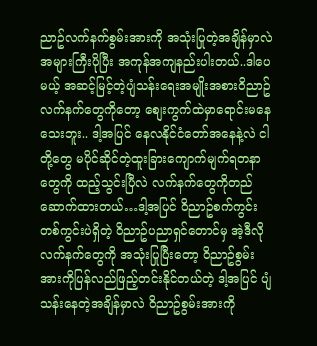ညာဥ်လက်နက်စွမ်းအားကို အသုံးပြုတဲ့အချိန်မှာလဲ အများကြီးပိုပြီး အကုန်အကျနည်းပါးတယ်..ဒါပေမယ့် အဆင့်မြင့်တဲ့ပျံသန်းရေးအမျိုးအစား၀ိညာဥ်လက်နက်တွေကိုတော့ စျေးကွက်ထဲမှာရောင်းမနေသေးဘူး.. ဒါ့အပြင် နေလနိုင်ငံတော်အနေနဲ့လဲ ငါတို့တွေ မပိုင်ဆိုင်တဲ့ထူးခြားကျောက်မျက်ရတနာတွေကို ထည့်သွင်းပြီလဲ လက်နက်တွေကိုတည်ဆောက်ထားတယ်…ဒါ့အပြင် ၀ိညာဥ်စက်ကွင်းတစ်ကွင်းပဲရှိတဲ့ ၀ိညာဥ်ပညာရှင်တောင်မှ အဲ့ဒီလိုလက်နက်တွေကို အသုံးပြုပြီးတော့ ၀ိညာဥ်စွမ်းအားကိုပြန်လည်ဖြည့်တင်းနိုင်တယ်တဲ့ ဒါ့အပြင် ပျံသန်းနေတဲ့အချိန်မှာလဲ ၀ိညာဥ်စွမ်းအားကို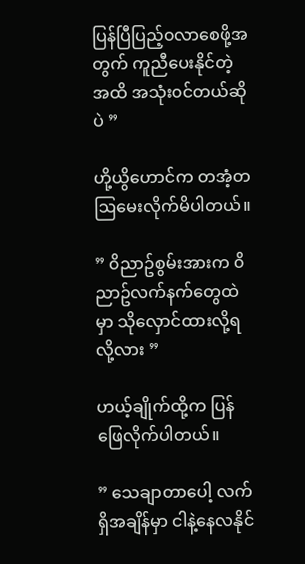ပြန်ပြီပြည့်၀လာစေဖို့အတွက် ကူညီပေးနိုင်တဲ့အထိ အသုံး၀င်တယ်ဆိုပဲ ”

ဟို့ယွိဟောင်က တအံ့တဩမေးလိုက်မိပါတယ်။

” ၀ိညာဥ်စွမ်းအားက ၀ိညာဥ်လက်နက်တွေထဲမှာ သိုလှောင်ထားလို့ရလို့လား ”

ဟယ့်ချိုက်ထို့က ပြန်ဖြေလိုက်ပါတယ်။

” သေချာတာပေါ့ လက်ရှိအချိန်မှာ ငါနဲ့နေလနိုင်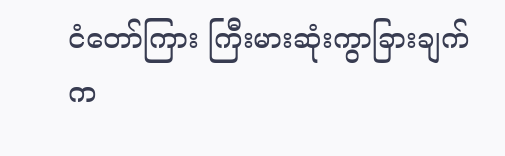ငံတော်ကြား ကြီးမားဆုံးကွာခြားချက်က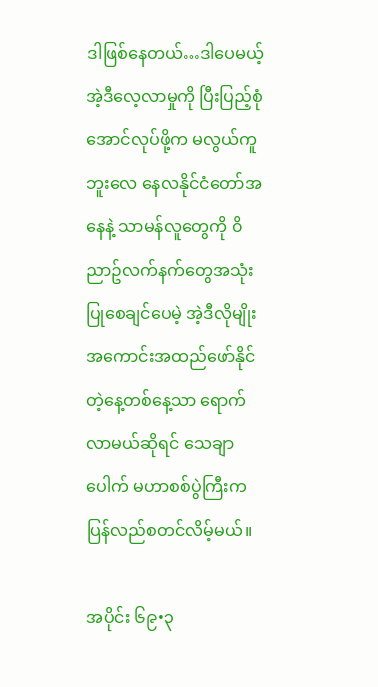ဒါဖြစ်နေတယ်…ဒါပေမယ့် အဲ့ဒီလေ့လာမှုကို ပြီးပြည့်စုံအောင်လုပ်ဖို့က မလွယ်ကူဘူးလေ နေလနိုင်ငံတော်အနေနဲ့ သာမန်လူတွေကို ၀ိညာဥ်လက်နက်တွေအသုံးပြုစေချင်ပေမဲ့ အဲ့ဒီလိုမျိုး အကောင်းအထည်ဖော်နိုင်တဲ့နေ့တစ်နေ့သာ ရောက်လာမယ်ဆိုရင် သေချာပေါက် မဟာစစ်ပွဲကြီးက ပြန်လည်စတင်လိမ့်မယ်။

အပိုင်း ၆၉•၃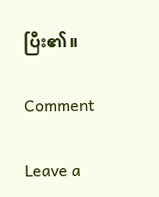ပြီး၏။

Comment

Leave a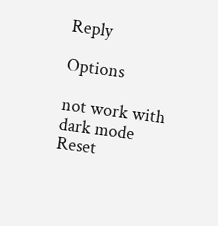Reply

Options

not work with dark mode
Reset